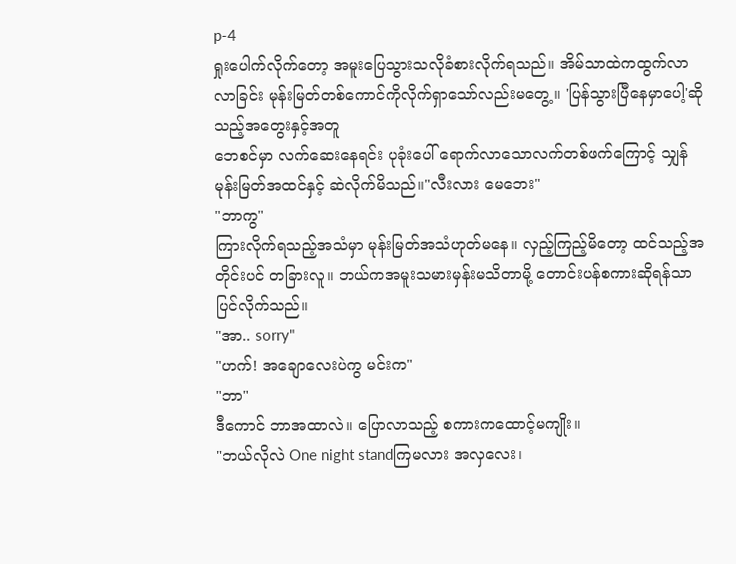p-4
ရှုးပေါက်လိုက်တော့ အမူးပြေသွားသလိုခံစားလိုက်ရသည်။ အိမ်သာထဲကထွက်လာလာခြင်း မုန်းမြတ်တစ်ကောင်ကိုလိုက်ရှာသော်လည်းမတွေ့။ 'ပြန်သွားပြီနေမှာပေါ့'ဆိုသည့်အတွေးနှင့်အတူ
ဘေစင်မှာ လက်ဆေးနေရင်း ပုခုံးပေါ် ရောက်လာသောလက်တစ်ဖက်ကြောင့် သျှန်မုန်းမြတ်အထင်နှင့် ဆဲလိုက်မိသည်။"လီးလား မေဘေး"
"ဘာကွ"
ကြားလိုက်ရသည့်အသံမှာ မုန်းမြတ်အသံဟုတ်မနေ။ လှည့်ကြည့်မိတော့ ထင်သည့်အတိုင်းပင် တခြားလူ။ ဘယ်ကအမူးသမားမှန်းမသိတာမို့ တောင်းပန်စကားဆိုရန်သာပြင်လိုက်သည်။
"အာ.. sorry"
"ဟက်! အချောလေးပဲကွ မင်းက"
"ဘာ"
ဒီကောင် ဘာအထာလဲ။ ပြောလာသည့် စကားကထောင့်မကျိုး။
"ဘယ်လိုလဲ One night standကြမလား အလှလေး၊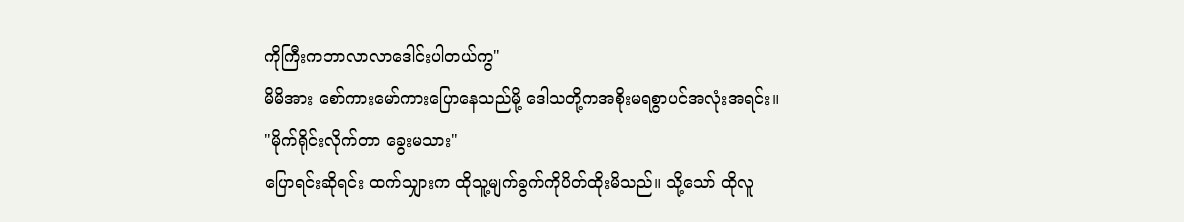ကိုကြီးကဘာလာလာဒေါင်းပါတယ်ကွ"
မိမိအား စော်ကားမော်ကားပြောနေသည်မို့ ဒေါသတို့ကအစိုးမရစွာပင်အလုံးအရင်း။
"မိုက်ရိုင်းလိုက်တာ ခွေးမသား"
ပြောရင်းဆိုရင်း ထက်သျှားက ထိုသူ့မျက်ခွက်ကိုပိတ်ထိုးမိသည်။ သို့သော် ထိုလူ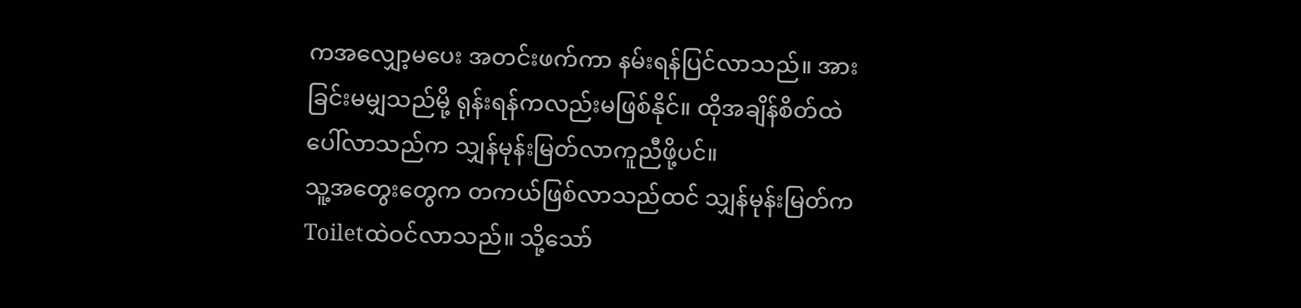ကအလျှော့မပေး အတင်းဖက်ကာ နမ်းရန်ပြင်လာသည်။ အားခြင်းမမျှသည်မို့ ရုန်းရန်ကလည်းမဖြစ်နိုင်။ ထိုအချိန်စိတ်ထဲပေါ်လာသည်က သျှန်မုန်းမြတ်လာကူညီဖို့ပင်။
သူ့အတွေးတွေက တကယ်ဖြစ်လာသည်ထင် သျှန်မုန်းမြတ်က Toiletထဲဝင်လာသည်။ သို့သော်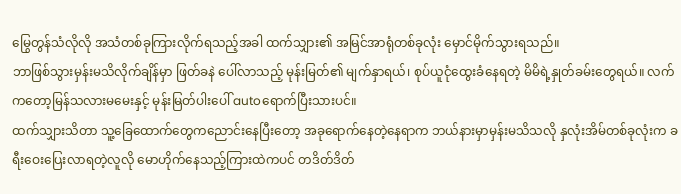မြွေတွန်သံလိုလို အသံတစ်ခုကြားလိုက်ရသည့်အခါ ထက်သျှား၏ အမြင်အာရုံတစ်ခုလုံး မှောင်မိုက်သွားရသည်။
ဘာဖြစ်သွားမှန်းမသိလိုက်ချိန်မှာ ဖြတ်ခနဲ ပေါ်လာသည့် မုန်းမြတ်၏ မျက်နှာရယ်၊ စုပ်ယူငုံထွေးခံနေရတဲ့ မိမိရဲ့နှုတ်ခမ်းတွေရယ်။ လက်ကတော့မြန်သလားမမေးနှင့် မုန်းမြတ်ပါးပေါ် autoရောက်ပြီးသားပင်။
ထက်သျှားသိတာ သူ့ခြေထောက်တွေကညောင်းနေပြီးတော့ အခုရောက်နေတဲ့နေရာက ဘယ်နားမှာမှန်းမသိသလို နှလုံးအိမ်တစ်ခုလုံးက ခရီးဝေးပြေးလာရတဲ့လူလို မောဟိုက်နေသည့်ကြားထဲကပင် တဒိတ်ဒိတ်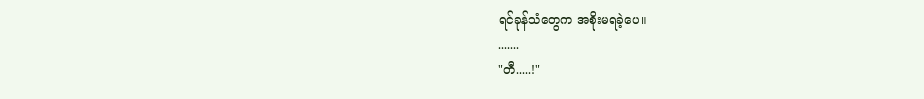ရင်ခုန်သံတွေက အစိုးမရခဲ့ပေ။
.......
"တီ.....!"